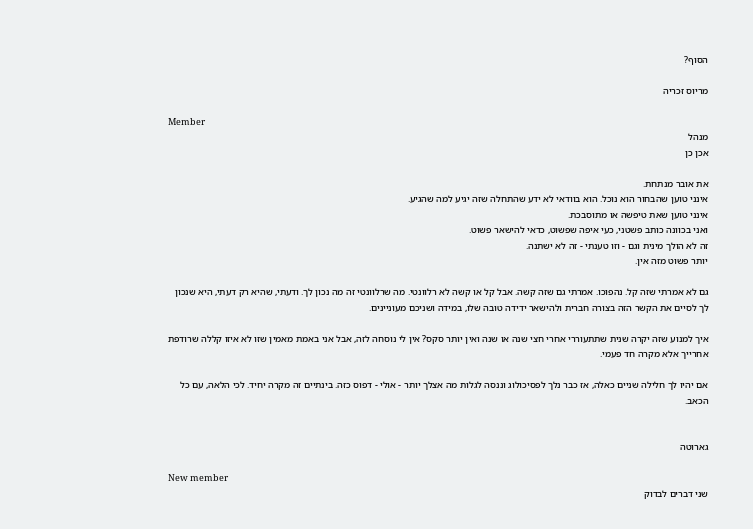הסוף?

מריוס זכריה

Member
מנהל
אכן כן

את אובר מנתחת.
אינני טוען שהבחור הוא נוכל. הוא בוודאי לא ידע שהתחלה שזה יגיע למה שהגיע.
אינני טוען שאת טיפשה או מתוסבכת.
ואני בכוונה כותב פשטני, כעי איפה שפשוט, כדאי להישאר פשוט.
זה לא הולך מינית וגם - וזו טענתי - זה לא ישתנה.
יותר פשוט מזה אין.

גם לא אמרתי שזה קל. נהפוכו. אמרתי גם שזה קשה. אבל קל או קשה לא רלוונטי. מה שרלוונטי זה מה נכון לך. ודעתי, שהיא רק דעתי, היא שנכון לך לסיים את הקשר הזה בצורה חברית ולהישאר ידידה טובה שלו, במידה ושניכם מעוניינים.

איך למנוע שזה יקרה שנית שתתעוררי אחרי חצי שנה או שנה ואין יותר סקס? אין לי נוסחה לזה, אבל אני באמת מאמין שזו לא איזו קללה שרודפת אחרייך אלא מקרה חד פעמי.

אם יהיו לך חלילה שניים כאלה, אז כבר נלך לפסיכולוג וננסה לגלות מה אצלך יותר - אולי - דפוס כזה. בינתיים זה מקרה יחיד. לכי הלאה, עם כל הכאב.


גארוטה

New member
שני דברים לבדוק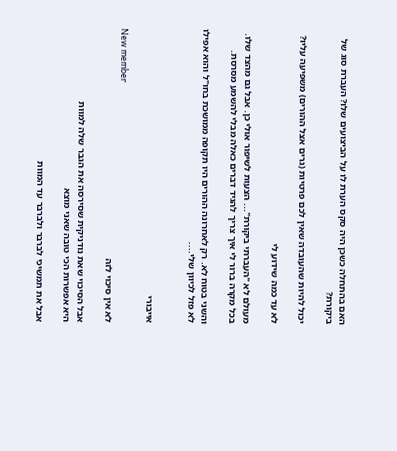האם בהתחלה כשכן היה סקס הערת לו על הביצועים שלו? העברת סוג של ביקורת?

יכול להיות שהעובדה שאין לכם פרטיות (גרים אצל ההורים) משפיעה עליו?

לא עד כמה שידוע לי

מעולם לא "העברתי ביקורת"... הצעות לשיפור אולי כן. אבל גם מהצד שלו. בכל מקרה ברור לי איך צריך להגיד דברים כאלה מבלי להשמע מסרסת.

והשני בטוח לא. רק לאחרונה ההורים היו תקופה ממושכת בחו"ל והוא אפילו לא פזל לכיוון שלי....


אייבורי

New member
לא אין סיכוי לזה

אבל הסיכוי שאת נודניקית שסירסה את הגבר שלה למוות
היא אפשרות הכי טובה שאני מוצא

אבל את תמשיכי לברבר ולברבר עד המוות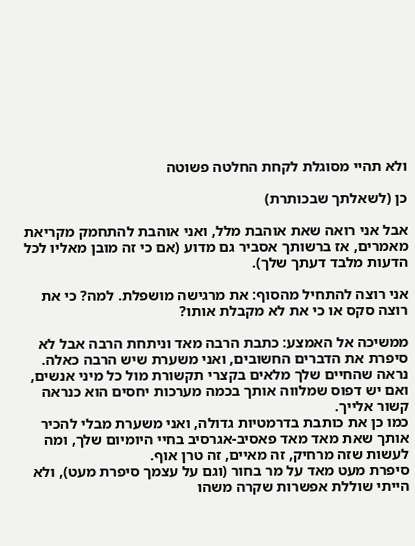ולא תהיי מסוגלת לקחת החלטה פשוטה

כן (לשאלתך שבכותרת)

אבל אני רואה שאת אוהבת מלל, ואני אוהבת להתחמק מקריאת מאמרים, אז ברשותך אסביר גם מדוע (אם כי זה מובן מאליו לכל הדעות מלבד דעתך שלך).

אני רוצה להתחיל מהסוף: את מרגישה מושפלת. למה? כי את רוצה סקס או כי את לא מקבלת אותו?

ממשיכה אל האמצע: כתבת הרבה מאד וניתחת הרבה אבל לא סיפרת את הדברים החשובים, ואני משערת שיש הרבה כאלה. נראה שהחיים שלך מלאים בקצרי תקשורת מול כל מיני אנשים, ואם יש דפוס שמלווה אותך בכמה מערכות יחסים הוא כנראה קשור אלייך.
כמו כן את כותבת בדרמטיות גדולה, ואני משערת מבלי להכיר אותך שאת מאד מאד פאסיב-אגרסיב בחיי היומיום שלך, ומה לעשות שזה מרחיק, זה מאיים, זה טרן אוף.
סיפרת מעט מאד על מר בחור (וגם על עצמך סיפרת מעט), ולא הייתי שוללת אפשרות שקרה משהו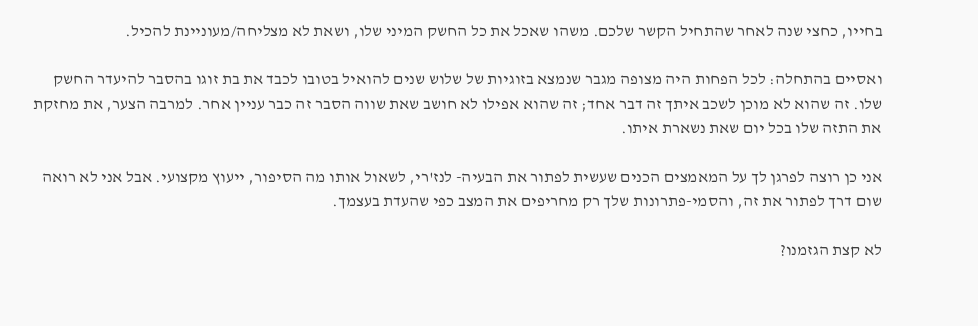בחייו, כחצי שנה לאחר שהתחיל הקשר שלכם. משהו שאכל את כל החשק המיני שלו, ושאת לא מצליחה/מעוניינת להכיל.

ואסיים בהתחלה: לכל הפחות היה מצופה מגבר שנמצא בזוגיות של שלוש שנים להואיל בטובו לכבד את בת זוגו בהסבר להיעדר החשק שלו. זה שהוא לא מוכן לשכב איתך זה דבר אחד; זה שהוא אפילו לא חושב שאת שווה הסבר זה כבר עניין אחר. למרבה הצער, את מחזקת את התזה שלו בכל יום שאת נשארת איתו.

אני כן רוצה לפרגן לך על המאמצים הכנים שעשית לפתור את הבעיה- לנז'רי, לשאול אותו מה הסיפור, ייעוץ מקצועי. אבל אני לא רואה שום דרך לפתור את זה, והסמי-פתרונות שלך רק מחריפים את המצב כפי שהעדת בעצמך.

לא קצת הגזמנו?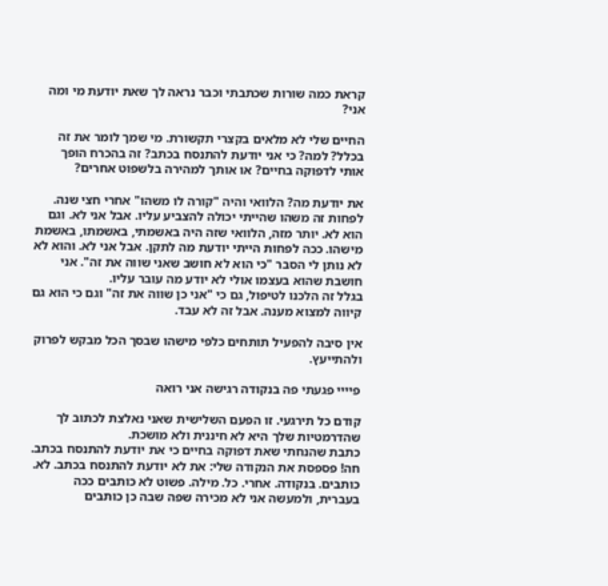קראת כמה שורות שכתבתי וכבר נראה לך שאת יודעת מי ומה אני?

החיים שלי לא מלאים בקצרי תקשורת. מי שמך לומר את זה בכלל? למה? כי אני יודעת להתנסח בכתב? זה בהכרח הופך אותי לדפוקה בחיים? או אותך למהירה בלשפוט אחרים?

את יודעת מה? הלוואי והיה "קורה לו משהו" אחרי חצי שנה. לפחות זה משהו שהייתי יכולה להצביע עליו. אבל אני לא. וגם הוא לא. יותר מזה, הלוואי שזה היה באשמתי, באשמתו, באשמת מישהו. ככה לפחות הייתי יודעת מה לתקן. אבל אני לא. והוא לא לא נותן לי הסבר "כי הוא לא חושב שאני שווה את זה". אני חושבת שהוא בעצמו אולי לא יודע מה עובר עליו.
בגלל זה הלכנו לטיפול, גם כי "אני כן שווה את זה" וגם כי הוא גם קיווה למצוא מענה. אבל זה לא עבד.

אין סיבה להפעיל תותחים כלפי מישהו שבסך הכל מבקש לפרוק ולהתייעץ.

פיייי פגעתי פה בנקודה רגישה אני רואה

קודם כל תירגעי. זו הפעם השלישית שאני נאלצת לכתוב לך שהדרמטיות שלך היא לא חיננית ולא מושכת.
כתבת שהנחתי שאת דפוקה בחיים כי את יודעת להתנסח בכתב. חה! פספסת את הנקודה שלי: את לא יודעת להתנסח בכתב. לא. כותבים. בנקודה. אחרי. כל. מילה. פשוט לא כותבים ככה בעברית, ולמעשה אני לא מכירה שפה שבה כן כותבים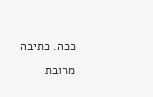ככה. כתיבה מרובת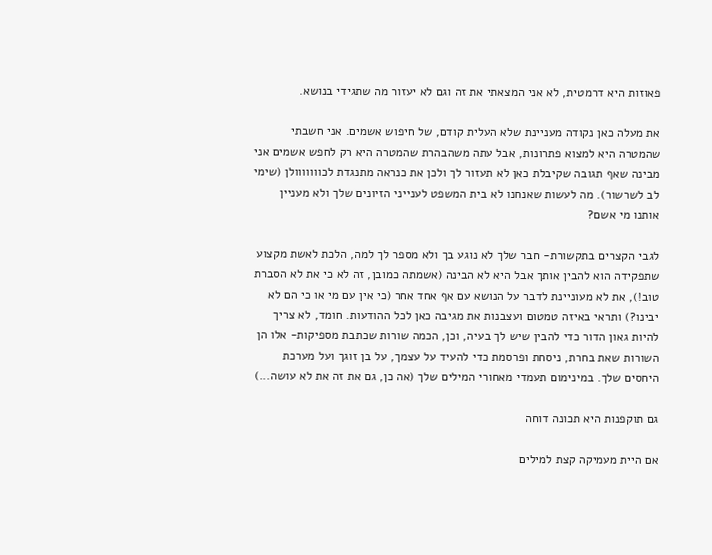פאוזות היא דרמטית, לא אני המצאתי את זה וגם לא יעזור מה שתגידי בנושא.

את מעלה כאן נקודה מעניינת שלא העלית קודם, של חיפוש אשמים. אני חשבתי שהמטרה היא למצוא פתרונות, אבל עתה משהבהרת שהמטרה היא רק לחפש אשמים אני מבינה שאף תגובה שקיבלת כאן לא תעזור לך ולכן את כנראה מתנגדת לכווווווולן (שימי לב לשרשור). מה לעשות שאנחנו לא בית המשפט לענייני הזיונים שלך ולא מעניין אותנו מי אשם?

לגבי הקצרים בתקשורת- חבר שלך לא נוגע בך ולא מספר לך למה, הלכת לאשת מקצוע שתפקידה הוא להבין אותך אבל היא לא הבינה (אשמתה כמובן, זה לא כי את לא הסברת טוב!), את לא מעוניינת לדבר על הנושא עם אף אחד אחר (כי אין עם מי או כי הם לא יבינו?) ותראי באיזה טמטום ועצבנות את מגיבה כאן לכל ההודעות. חומד, לא צריך להיות גאון הדור כדי להבין שיש לך בעיה, וכן, הכמה שורות שכתבת מספיקות- אלו הן השורות שאת בחרת, ניסחת ופרסמת כדי להעיד על עצמך, על בן זוגך ועל מערכת היחסים שלך. במינימום תעמדי מאחורי המילים שלך (אה כן, גם את זה את לא עושה...)

גם תוקפנות היא תכונה דוחה

אם היית מעמיקה קצת למילים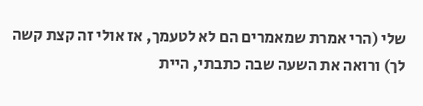שלי (הרי אמרת שמאמרים הם לא לטעמך, אז אולי זה קצת קשה לך) ורואה את השעה שבה כתבתי, היית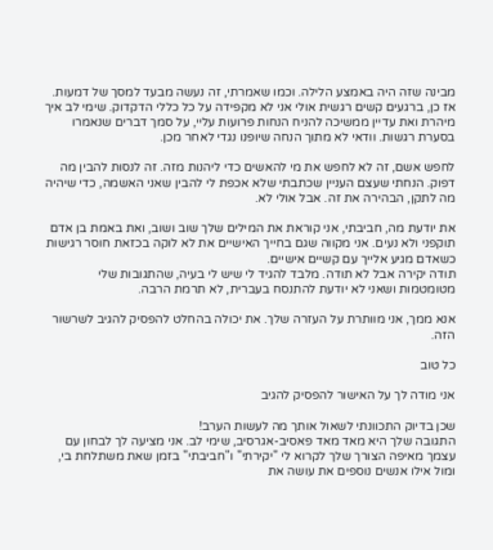מבינה שזה היה באמצע הלילה. וכמו שאמרתי, זה נעשה מבעד למסך של דמעות. אז כן, ברגעים קשים רגשית אולי אני לא מקפידה על כל כללי הדקדוק. שימי לב איך מיהרת ואת עדיין ממשיכה להניח הנחות פרועות עליי, על סמך דברים שנאמרו בסערת רגשות. וודאי לא מתוך הנחה שיופנו נגדי לאחר מכן.

לחפש אשם, זה לא לחפש את מי להאשים כדי ליהנות מזה. זה לנסות להבין מה דפוק. הנחתי שעצם העניין שכתבתי שלא אכפת לי להבין שאני האשמה, כדי שיהיה מה לתקן, הבהירה את זה. אבל אולי לא.

את יודעת מה, חביבתי, אני קוראת את המילים שלך שוב ושוב, ואת באמת בן אדם תוקפני ולא נעים. אני מקווה שגם בחייך האישיים את לא לוקה בכזאת חוסר רגישות כשאדם מגיע אלייך עם קשיים אישיים.
תודה יקירה אבל לא תודה. מלבד להגיד לי שיש לי בעיה, שהתגובות שלי מטומטמות ושאני לא יודעת להתנסח בעברית, לא תרמת הרבה.

אנא ממך, אני מוותרת על העזרה שלך. את יכולה בהחלט להפסיק להגיב לשרשור הזה.

כל טוב

אני מודה לך על האישור להפסיק להגיב

שכן בדיוק התכוונתי לשאול אותך מה לעשות הערב!
התגובה שלך היא מאד מאד פאסיב-אגרסיב, שימי לב. אני מציעה לך לבחון עם עצמך מאיפה הצורך שלך לקרוא לי "יקירתי" ו"חביבתי" בזמן שאת משתלחת בי, ומול אילו אנשים נוספים את עושה את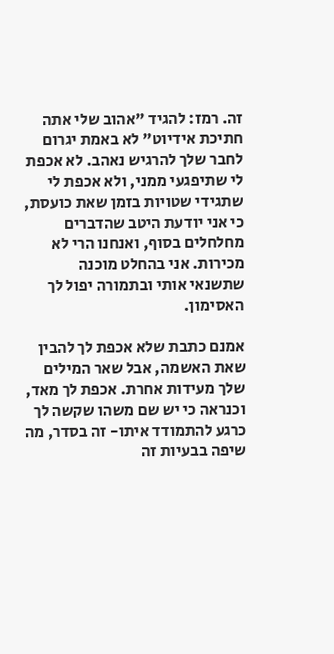זה. רמז: להגיד "אהוב שלי אתה חתיכת אידיוט" לא באמת יגרום לחבר שלך להרגיש נאהב. לא אכפת לי שתיפגעי ממני, ולא אכפת לי שתגידי שטויות בזמן שאת כועסת, כי אני יודעת היטב שהדברים מחלחלים בסוף, ואנחנו הרי לא מכירות. אני בהחלט מוכנה שתשנאי אותי ובתמורה יפול לך האסימון.

אמנם כתבת שלא אכפת לך להבין שאת האשמה, אבל שאר המילים שלך מעידות אחרת. אכפת לך מאד, וכנראה כי יש שם משהו שקשה לך כרגע להתמודד איתו- זה בסדר, מה שיפה בבעיות זה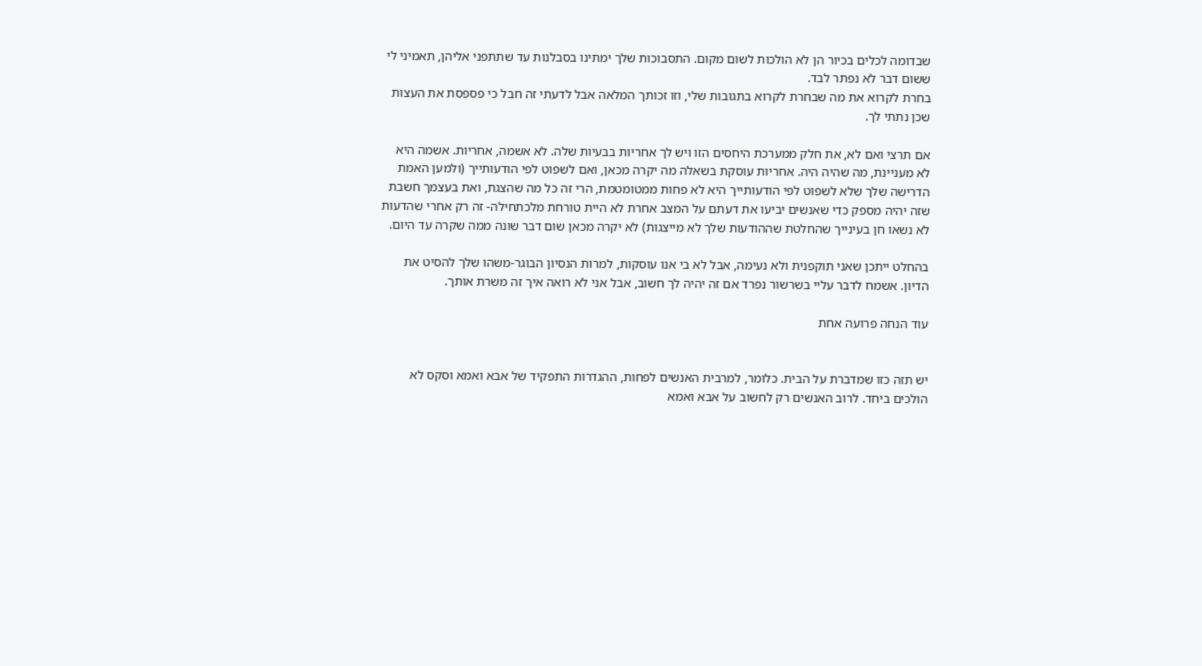שבדומה לכלים בכיור הן לא הולכות לשום מקום. התסבוכות שלך ימתינו בסבלנות עד שתתפני אליהן, תאמיני לי ששום דבר לא נפתר לבד.
בחרת לקרוא את מה שבחרת לקרוא בתגובות שלי, וזו זכותך המלאה אבל לדעתי זה חבל כי פספסת את העצות שכן נתתי לך.

אם תרצי ואם לא, את חלק ממערכת היחסים הזו ויש לך אחריות בבעיות שלה. לא אשמה, אחריות. אשמה היא לא מעניינת, מה שהיה היה. אחריות עוסקת בשאלה מה יקרה מכאן, ואם לשפוט לפי הודעותייך (ולמען האמת הדרישה שלך שלא לשפוט לפי הודעותייך היא לא פחות ממטומטמת, הרי זה כל מה שהצגת, ואת בעצמך חשבת שזה יהיה מספק כדי שאנשים יביעו את דעתם על המצב אחרת לא היית טורחת מלכתחילה- זה רק אחרי שהדעות לא נשאו חן בעינייך שהחלטת שההודעות שלך לא מייצגות) לא יקרה מכאן שום דבר שונה ממה שקרה עד היום.

בהחלט ייתכן שאני תוקפנית ולא נעימה, אבל לא בי אנו עוסקות, למרות הנסיון הבוגר-משהו שלך להסיט את הדיון. אשמח לדבר עליי בשרשור נפרד אם זה יהיה לך חשוב, אבל אני לא רואה איך זה משרת אותך.

עוד הנחה פרועה אחת


יש תזה כזו שמדברת על הבית. כלומר, למרבית האנשים לפחות, ההגדרות התפקיד של אבא ואמא וסקס לא הולכים ביחד. לרוב האנשים רק לחשוב על אבא ואמא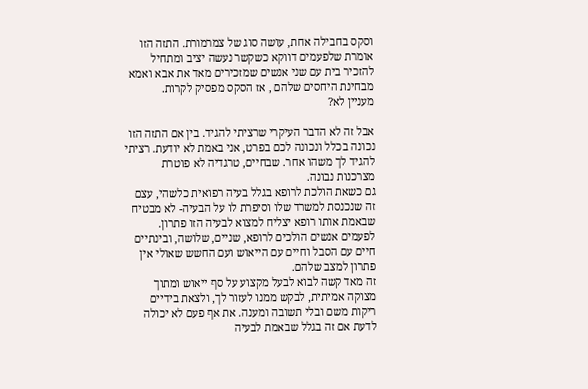וסקס בחבילה אחת, עושה סוג של צמרמורת. התזה הזו אומרת שלפעמים דווקא כשקשר נעשה יציב ומתחיל להזכיר בית עם שני אנשים שמזכירים מאד את אבא ואמא מבחינת היחסים שלהם , אז הסקס מפסיק לקרות.
מעניין לא?

אבל זה לא הדבר העיקרי שרציתי להגיד. בין אם התזה הזו נכונה בכלל ונכונה לכם בפרט, אני באמת לא יודעת. רציתי להגיד לך משהו אחר. שבחיים, טרגדיה לא פוטרת מצרכנות נבונה.
גם כשאת הולכת לרופא בגלל בעיה רפואית כלשהי, עצם זה שנכנסת למשרד שלו וסיפרת לו על הבעיה- לא מבטיח שבאמת אותו רופא יצליח למצוא לבעיה הזו פתרון. לפעמים אנשים הולכים לרופא, שניים, שלושה, ובינתיים חיים עם הסבל וחיים עם הייאוש ועם החשש שאולי אין פתרון למצב שלהם.
זה מאד קשה לבוא לבעל מקצוע על סף ייאוש ומתוך מצוקה אמיתית, לבקש ממנו לעזור לך, ולצאת בידיים ריקות משם ובלי תשובה ומענה. את אף פעם לא יכולה לדעת אם זה בגלל שבאמת לבעיה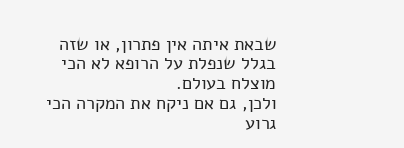שבאת איתה אין פתרון, או שזה בגלל שנפלת על הרופא לא הכי מוצלח בעולם.
ולכן, גם אם ניקח את המקרה הכי גרוע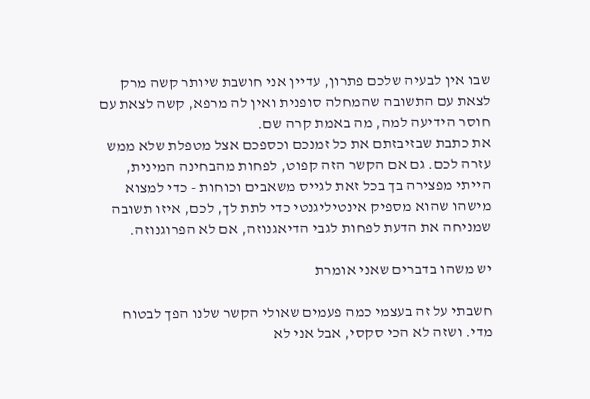שבו אין לבעיה שלכם פתרון, עדיין אני חושבת שיותר קשה מרק לצאת עם התשובה שהמחלה סופנית ואין לה מרפא, קשה לצאת עם חוסר הידיעה למה, מה באמת קרה שם.
את כתבת שבזיבזתם את כל זמנכם וכספכם אצל מטפלת שלא ממש עזרה לכם. גם אם הקשר הזה קפוט, לפחות מהבחינה המינית, הייתי מפצירה בך בכל זאת לגייס משאבים וכוחות - כדי למצוא מישהו שהוא מספיק אינטיליגנטי כדי לתת לך, לכם, איזו תשובה שמניחה את הדעת לפחות לגבי הדיאגנוזה, אם לא הפרוגנוזה.

יש משהו בדברים שאני אומרת

חשבתי על זה בעצמי כמה פעמים שאולי הקשר שלנו הפך לבטוח מדי. ושזה לא הכי סקסי, אבל אני לא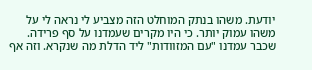יודעת. משהו בנתק המוחלט הזה מצביע לי נראה לי על משהו עמוק יותר. כי היו מקרים שעמדנו על סף פרידה. שכבר עמדנו "עם המזוודות" ליד הדלת מה שנקרא. וזה אף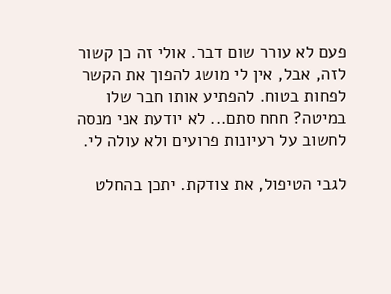פעם לא עורר שום דבר. אולי זה כן קשור לזה, אבל, אין לי מושג להפוך את הקשר לפחות בטוח. להפתיע אותו חבר שלו במיטה? חחח סתם... לא יודעת אני מנסה לחשוב על רעיונות פרועים ולא עולה לי.

לגבי הטיפול, את צודקת. יתכן בהחלט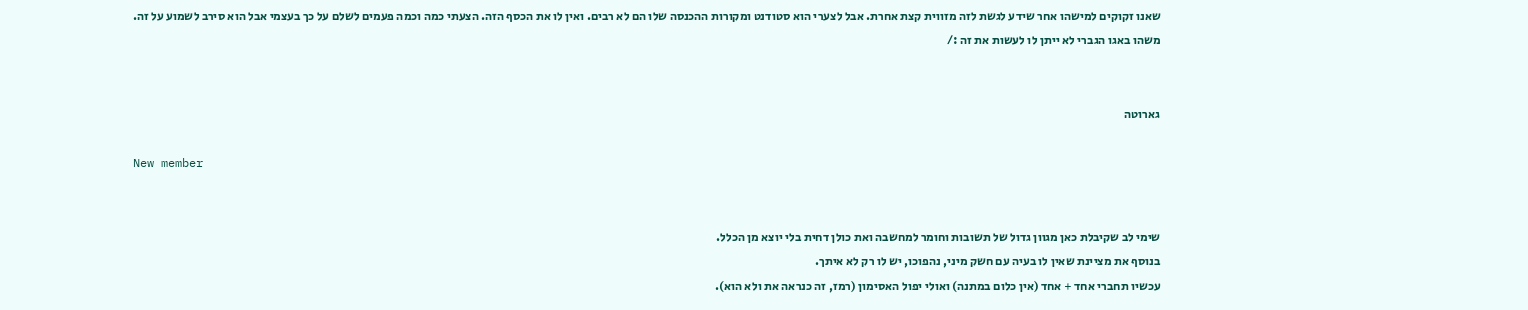שאנו זקוקים למישהו אחר שידע לגשת לזה מזווית קצת אחרת. אבל לצערי הוא סטודנט ומקורות ההכנסה שלו הם לא רבים. ואין לו את הכסף הזה. הצעתי כמה וכמה פעמים לשלם על כך בעצמי אבל הוא סירב לשמוע על זה. משהו באגו הגברי לא ייתן לו לעשות את זה :/


גארוטה

New member


שימי לב שקיבלת כאן מגוון גדול של תשובות וחומר למחשבה ואת כולן דחית בלי יוצא מן הכלל.
בנוסף את מציינת שאין לו בעיה עם חשק מיני, נהפוכו, יש לו רק לא איתך.
עכשיו תחברי אחד + אחד (אין כלום במתנה) ואולי יפול האסימון (רמז, זה כנראה את ולא הוא).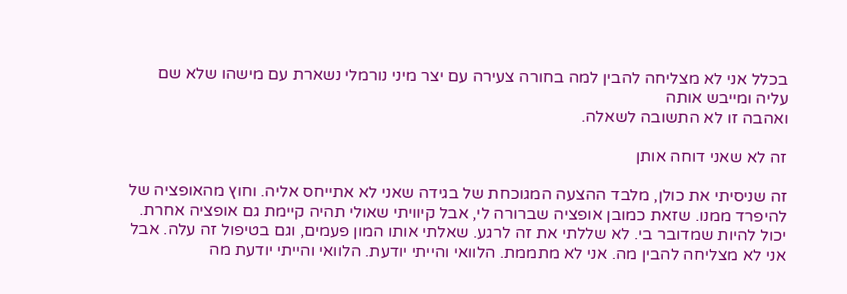בכלל אני לא מצליחה להבין למה בחורה צעירה עם יצר מיני נורמלי נשארת עם מישהו שלא שם עליה ומייבש אותה
ואהבה זו לא התשובה לשאלה.

זה לא שאני דוחה אותן

זה שניסיתי את כולן, מלבד ההצעה המגוכחת של בגידה שאני לא אתייחס אליה. וחוץ מהאופציה של להיפרד ממנו. שזאת כמובן אופציה שברורה לי, אבל קיוויתי שאולי תהיה קיימת גם אופציה אחרת.
יכול להיות שמדובר בי. לא שללתי את זה לרגע. שאלתי אותו המון פעמים, וגם בטיפול זה עלה. אבל אני לא מצליחה להבין מה. אני לא מתממת. הלוואי והייתי יודעת. הלוואי והייתי יודעת מה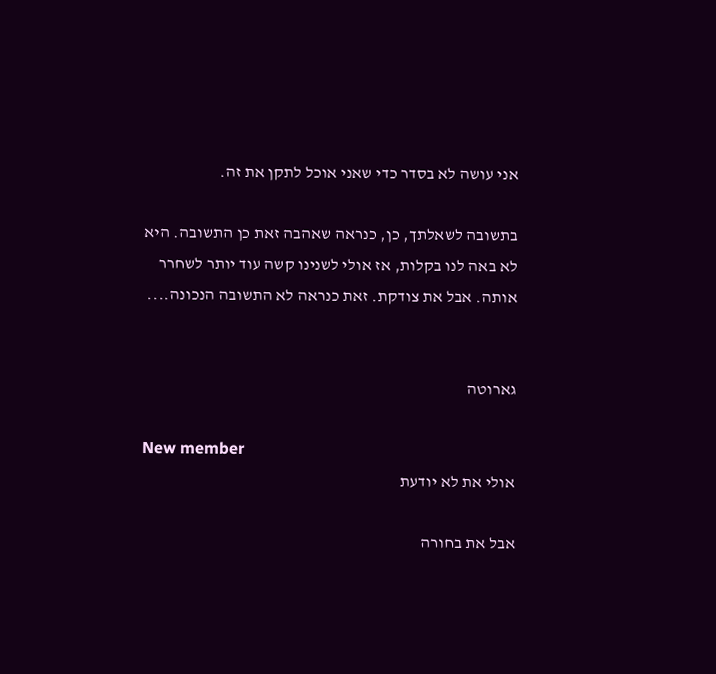אני עושה לא בסדר כדי שאני אוכל לתקן את זה.

בתשובה לשאלתך, כן, כנראה שאהבה זאת כן התשובה. היא לא באה לנו בקלות, אז אולי לשנינו קשה עוד יותר לשחרר אותה. אבל את צודקת. זאת כנראה לא התשובה הנכונה....


גארוטה

New member
אולי את לא יודעת

אבל את בחורה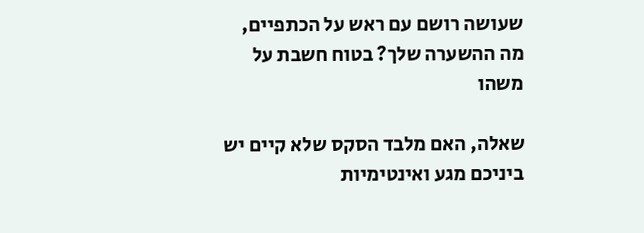שעושה רושם עם ראש על הכתפיים, מה ההשערה שלך? בטוח חשבת על משהו

שאלה, האם מלבד הסקס שלא קיים יש ביניכם מגע ואינטימיות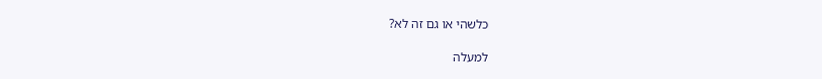כלשהי או גם זה לא?

למעלה